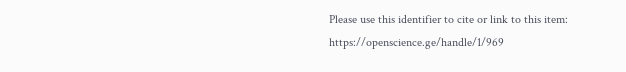Please use this identifier to cite or link to this item:
https://openscience.ge/handle/1/969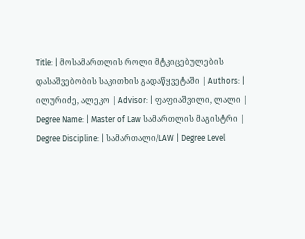Title: | მოსამართლის როლი მტკიცებულების დასაშვებობის საკითხის გადაწყვეტაში | Authors: | ილურიძე, ალეკო | Advisor: | ფაფიაშვილი, ლალი | Degree Name: | Master of Law სამართლის მაგისტრი |
Degree Discipline: | სამართალი/LAW | Degree Level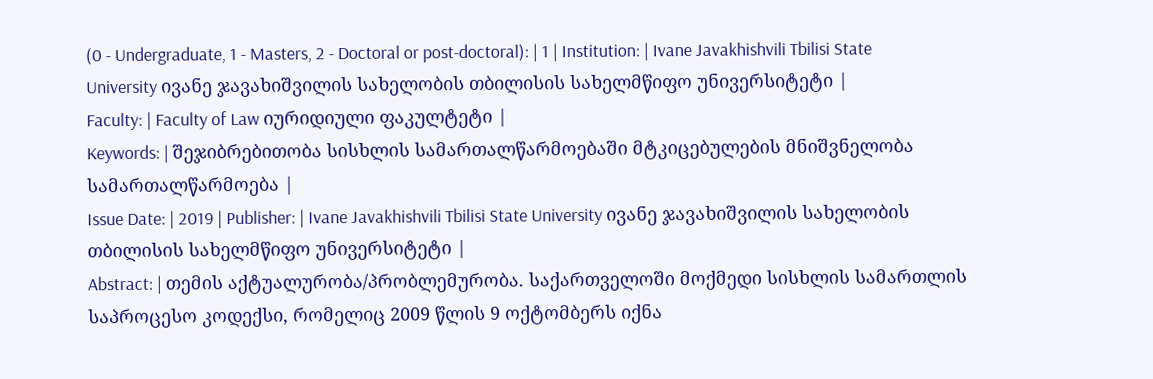(0 - Undergraduate, 1 - Masters, 2 - Doctoral or post-doctoral): | 1 | Institution: | Ivane Javakhishvili Tbilisi State University ივანე ჯავახიშვილის სახელობის თბილისის სახელმწიფო უნივერსიტეტი |
Faculty: | Faculty of Law იურიდიული ფაკულტეტი |
Keywords: | შეჯიბრებითობა სისხლის სამართალწარმოებაში მტკიცებულების მნიშვნელობა სამართალწარმოება |
Issue Date: | 2019 | Publisher: | Ivane Javakhishvili Tbilisi State University ივანე ჯავახიშვილის სახელობის თბილისის სახელმწიფო უნივერსიტეტი |
Abstract: | თემის აქტუალურობა/პრობლემურობა. საქართველოში მოქმედი სისხლის სამართლის საპროცესო კოდექსი, რომელიც 2009 წლის 9 ოქტომბერს იქნა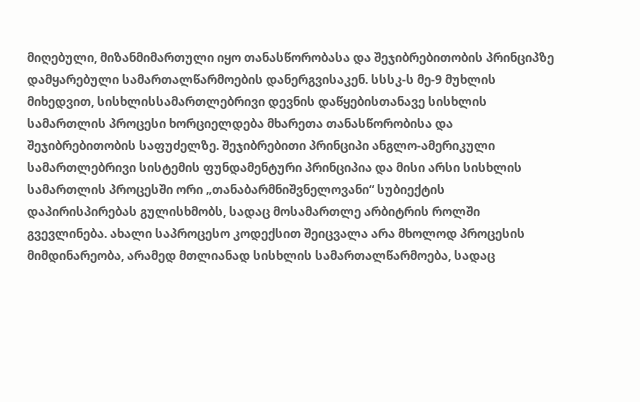მიღებული, მიზანმიმართული იყო თანასწორობასა და შეჯიბრებითობის პრინციპზე დამყარებული სამართალწარმოების დანერგვისაკენ. სსსკ-ს მე-9 მუხლის მიხედვით, სისხლისსამართლებრივი დევნის დაწყებისთანავე სისხლის სამართლის პროცესი ხორციელდება მხარეთა თანასწორობისა და შეჯიბრებითობის საფუძელზე. შეჯიბრებითი პრინციპი ანგლო-ამერიკული სამართლებრივი სისტემის ფუნდამენტური პრინციპია და მისი არსი სისხლის სამართლის პროცესში ორი „თანაბარმნიშვნელოვანი“ სუბიექტის დაპირისპირებას გულისხმობს, სადაც მოსამართლე არბიტრის როლში გვევლინება. ახალი საპროცესო კოდექსით შეიცვალა არა მხოლოდ პროცესის მიმდინარეობა, არამედ მთლიანად სისხლის სამართალწარმოება, სადაც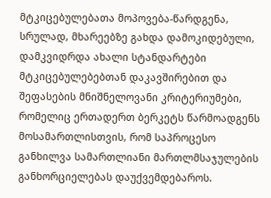მტკიცებულებათა მოპოვება-წარდგენა, სრულად, მხარეებზე გახდა დამოკიდებული, დამკვიდრდა ახალი სტანდარტები მტკიცებულებებთან დაკავშირებით და შეფასების მნიშნელოვანი კრიტერიუმები, რომელიც ერთადერთ ბერკეტს წარმოადგენს მოსამართლისთვის, რომ საპროცესო განხილვა სამართლიანი მართლმსაჯულების განხორციელებას დაუქვემდებაროს.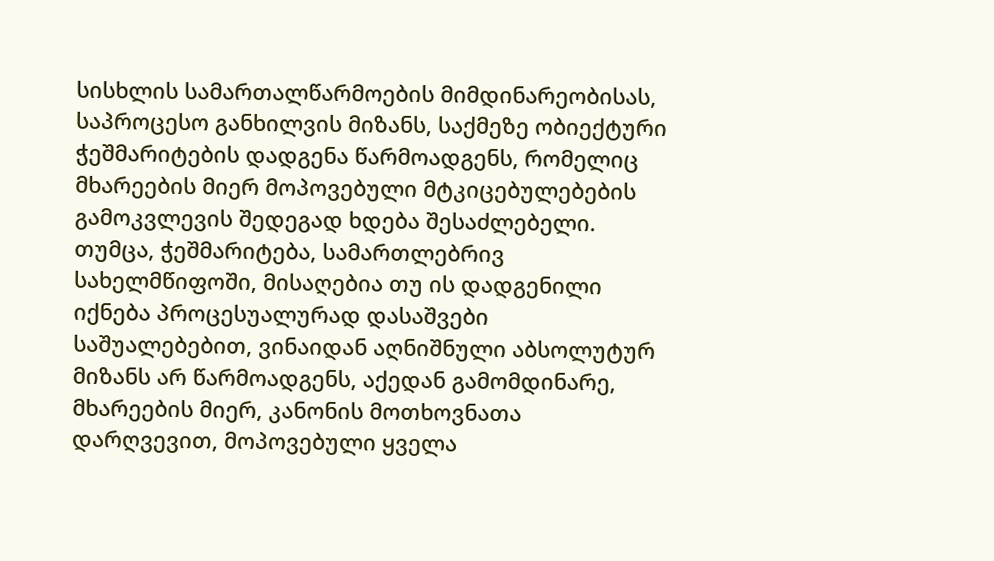სისხლის სამართალწარმოების მიმდინარეობისას, საპროცესო განხილვის მიზანს, საქმეზე ობიექტური ჭეშმარიტების დადგენა წარმოადგენს, რომელიც მხარეების მიერ მოპოვებული მტკიცებულებების გამოკვლევის შედეგად ხდება შესაძლებელი. თუმცა, ჭეშმარიტება, სამართლებრივ სახელმწიფოში, მისაღებია თუ ის დადგენილი იქნება პროცესუალურად დასაშვები საშუალებებით, ვინაიდან აღნიშნული აბსოლუტურ მიზანს არ წარმოადგენს, აქედან გამომდინარე, მხარეების მიერ, კანონის მოთხოვნათა დარღვევით, მოპოვებული ყველა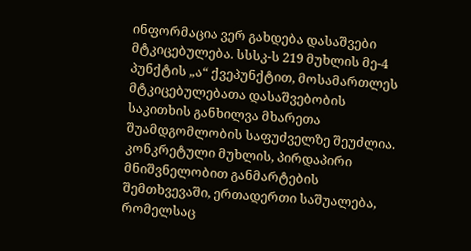ინფორმაცია ვერ გახდება დასაშვები მტკიცებულება. სსსკ-ს 219 მუხლის მე-4 პუნქტის „ა“ ქვეპუნქტით, მოსამართლეს მტკიცებულებათა დასაშვებობის საკითხის განხილვა მხარეთა შუამდგომლობის საფუძველზე შეუძლია. კონკრეტული მუხლის, პირდაპირი მნიშვნელობით განმარტების შემთხვევაში, ერთადერთი საშუალება, რომელსაც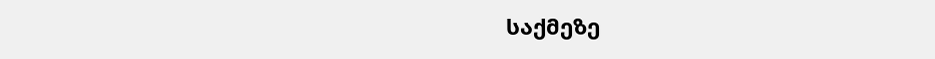საქმეზე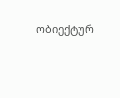ობიექტურ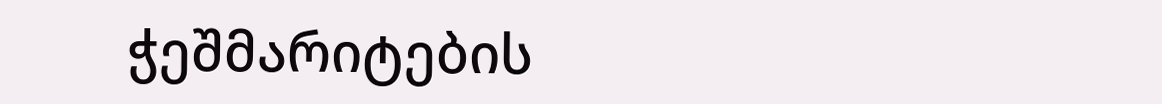ჭეშმარიტების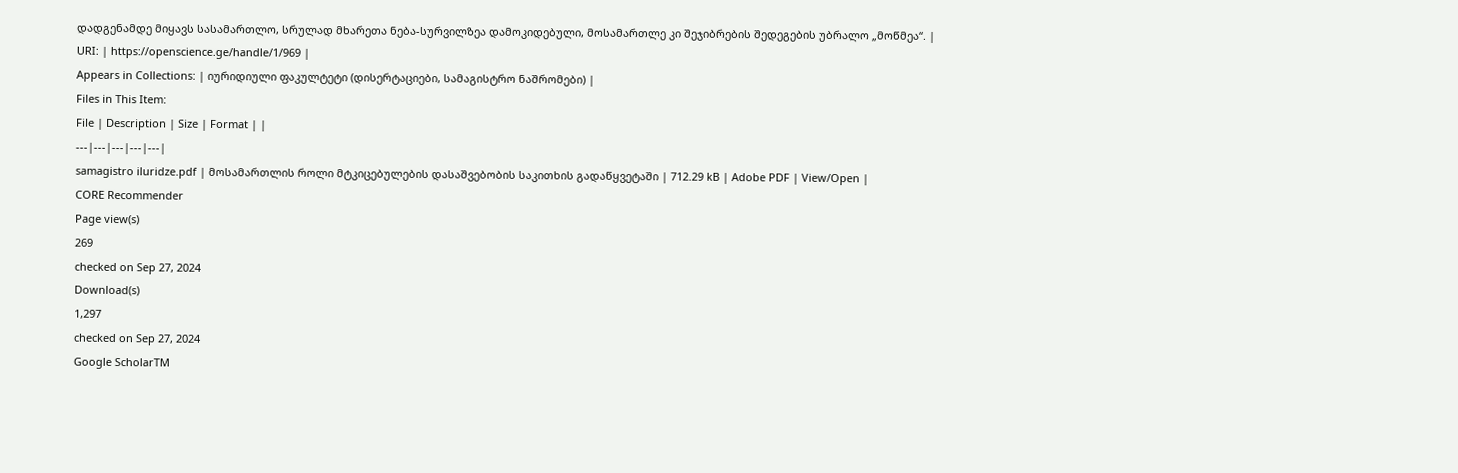დადგენამდე მიყავს სასამართლო, სრულად მხარეთა ნება-სურვილზეა დამოკიდებული, მოსამართლე კი შეჯიბრების შედეგების უბრალო „მოწმეა“. |
URI: | https://openscience.ge/handle/1/969 |
Appears in Collections: | იურიდიული ფაკულტეტი (დისერტაციები, სამაგისტრო ნაშრომები) |
Files in This Item:
File | Description | Size | Format | |
---|---|---|---|---|
samagistro iluridze.pdf | მოსამართლის როლი მტკიცებულების დასაშვებობის საკითხის გადაწყვეტაში | 712.29 kB | Adobe PDF | View/Open |
CORE Recommender
Page view(s)
269
checked on Sep 27, 2024
Download(s)
1,297
checked on Sep 27, 2024
Google ScholarTM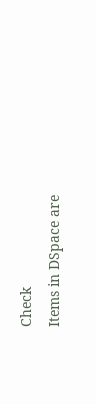Check
Items in DSpace are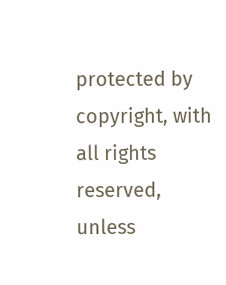protected by copyright, with all rights reserved, unless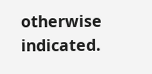otherwise indicated.